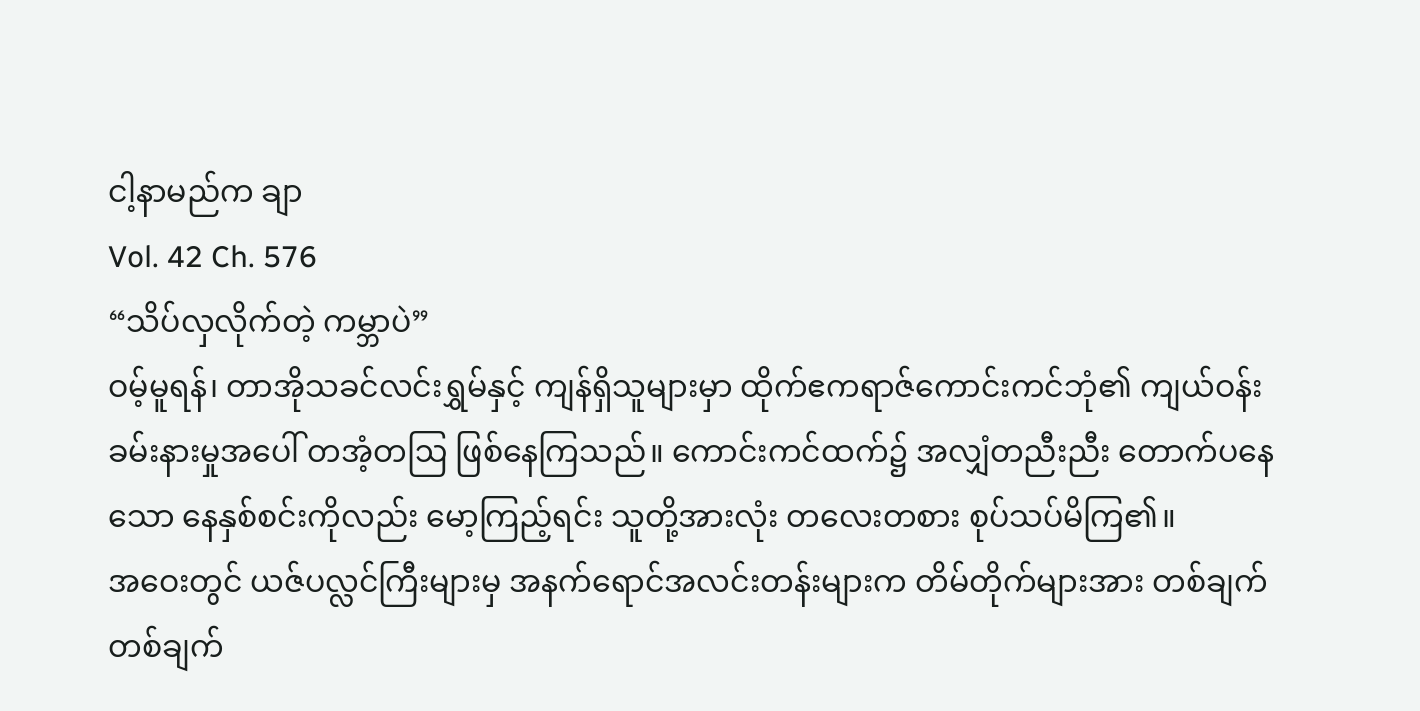ငါ့နာမည်က ချာ
Vol. 42 Ch. 576
“သိပ်လှလိုက်တဲ့ ကမ္ဘာပဲ”
ဝမ့်မူရန်၊ တာအိုသခင်လင်းရွှမ်နှင့် ကျန်ရှိသူများမှာ ထိုက်ဧကရာဇ်ကောင်းကင်ဘုံ၏ ကျယ်ဝန်းခမ်းနားမှုအပေါ် တအံ့တဩ ဖြစ်နေကြသည်။ ကောင်းကင်ထက်၌ အလျှံတညီးညီး တောက်ပနေသော နေနှစ်စင်းကိုလည်း မော့ကြည့်ရင်း သူတို့အားလုံး တလေးတစား စုပ်သပ်မိကြ၏။
အဝေးတွင် ယဇ်ပလ္လင်ကြီးများမှ အနက်ရောင်အလင်းတန်းများက တိမ်တိုက်များအား တစ်ချက်တစ်ချက်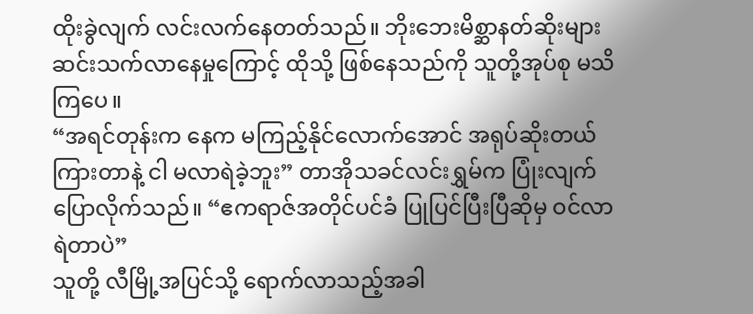ထိုးခွဲလျက် လင်းလက်နေတတ်သည်။ ဘိုးဘေးမိစ္ဆာနတ်ဆိုးများ ဆင်းသက်လာနေမှုကြောင့် ထိုသို့ ဖြစ်နေသည်ကို သူတို့အုပ်စု မသိကြပေ။
“အရင်တုန်းက နေက မကြည့်နိုင်လောက်အောင် အရုပ်ဆိုးတယ် ကြားတာနဲ့ ငါ မလာရဲခဲ့ဘူး” တာအိုသခင်လင်းရွှမ်က ပြုံးလျက် ပြောလိုက်သည်။ “ဧကရာဇ်အတိုင်ပင်ခံ ပြုပြင်ပြီးပြီဆိုမှ ဝင်လာရဲတာပဲ”
သူတို့ လီမြို့အပြင်သို့ ရောက်လာသည့်အခါ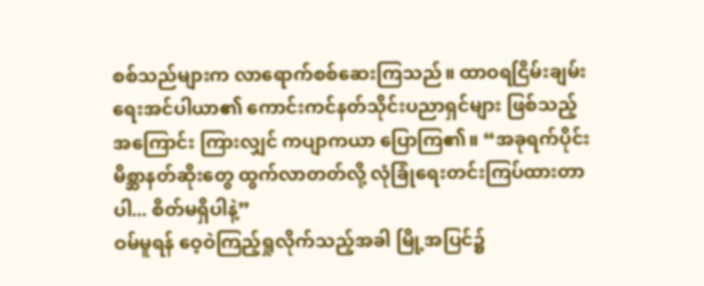စစ်သည်များက လာရောက်စစ်ဆေးကြသည်။ ထာဝရငြိမ်းချမ်းရေးအင်ပါယာ၏ ကောင်းကင်နတ်သိုင်းပညာရှင်များ ဖြစ်သည့်အကြောင်း ကြားလျှင် ကပျာကယာ ပြောကြ၏။ “အခုရက်ပိုင်း မိစ္ဆာနတ်ဆိုးတွေ ထွက်လာတတ်လို့ လုံခြုံရေးတင်းကြပ်ထားတာပါ... စိတ်မရှိပါနဲ့”
ဝမ်မူရန် ဝေ့ဝဲကြည့်ရှုလိုက်သည့်အခါ မြို့အပြင်၌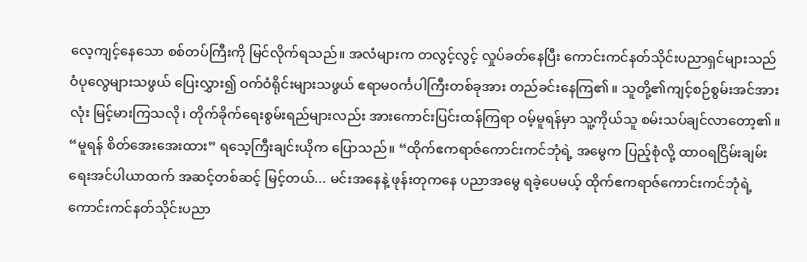လေ့ကျင့်နေသော စစ်တပ်ကြီးကို မြင်လိုက်ရသည်။ အလံများက တလွင့်လွင့် လှုပ်ခတ်နေပြီး ကောင်းကင်နတ်သိုင်းပညာရှင်များသည် ဝံပုလွေများသဖွယ် ပြေးလွှား၍ ဝက်ဝံရိုင်းများသဖွယ် ဧရာမဝင်္ကပါကြီးတစ်ခုအား တည်ခင်းနေကြ၏။ သူတို့၏ကျင့်စဉ်စွမ်းအင်အားလုံး မြင့်မားကြသလို၊ တိုက်ခိုက်ရေးစွမ်းရည်များလည်း အားကောင်းပြင်းထန်ကြရာ ဝမ့်မူရန်မှာ သူ့ကိုယ်သူ စမ်းသပ်ချင်လာတော့၏။
“မူရန် စိတ်အေးအေးထား” ရသေ့ကြီးချင်းယိုက ပြောသည်။ “ထိုက်ဧကရာဇ်ကောင်းကင်ဘုံရဲ့ အမွေက ပြည့်စုံလို့ ထာဝရငြိမ်းချမ်းရေးအင်ပါယာထက် အဆင့်တစ်ဆင့် မြင့်တယ်... မင်းအနေနဲ့ ဖုန်းတုကနေ ပညာအမွေ ရခဲ့ပေမယ့် ထိုက်ဧကရာဇ်ကောင်းကင်ဘုံရဲ့ ကောင်းကင်နတ်သိုင်းပညာ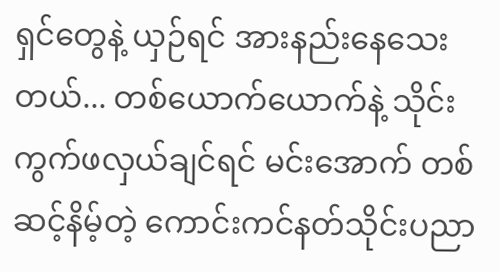ရှင်တွေနဲ့ ယှဉ်ရင် အားနည်းနေသေးတယ်... တစ်ယောက်ယောက်နဲ့ သိုင်းကွက်ဖလှယ်ချင်ရင် မင်းအောက် တစ်ဆင့်နိမ့်တဲ့ ကောင်းကင်နတ်သိုင်းပညာ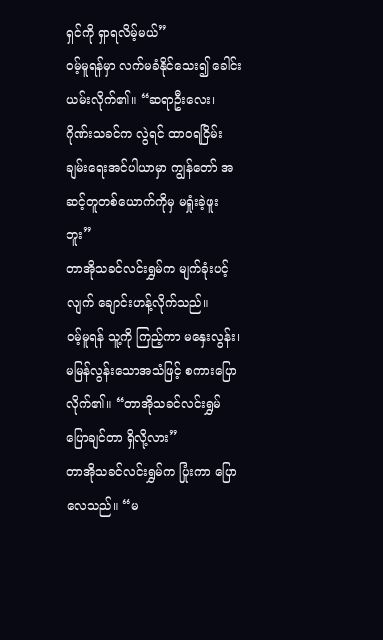ရှင်ကို ရှာရလိမ့်မယ်”
ဝမ့်မူရန်မှာ လက်မခံနိုင်သေး၍ ခေါင်းယမ်းလိုက်၏။ “ဆရာဦးလေး၊ ဂိုဏ်းသခင်က လွဲရင် ထာဝရငြိမ်းချမ်းရေးအင်ပါယာမှာ ကျွန်တော် အဆင့်တူတစ်ယောက်ကိုမှ မရှုံးခဲ့ဖူးဘူး”
တာအိုသခင်လင်းရွှမ်က မျက်ခုံးပင့်လျက် ချောင်းဟန့်လိုက်သည်။
ဝမ့်မူရန် သူ့ကို ကြည့်ကာ မနှေးလွန်း၊ မမြန်လွန်းသောအသံဖြင့် စကားပြောလိုက်၏။ “တာအိုသခင်လင်းရွှမ် ပြောချင်တာ ရှိလို့လား”
တာအိုသခင်လင်းရွှမ်က ပြုံးကာ ပြောလေသည်။ “မ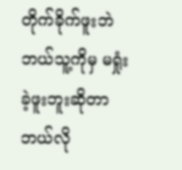တိုက်ခိုက်ဖူးဘဲ ဘယ်သူ့ကိုမှ မရှုံးခဲ့ဖူးဘူးဆိုတာ ဘယ်လို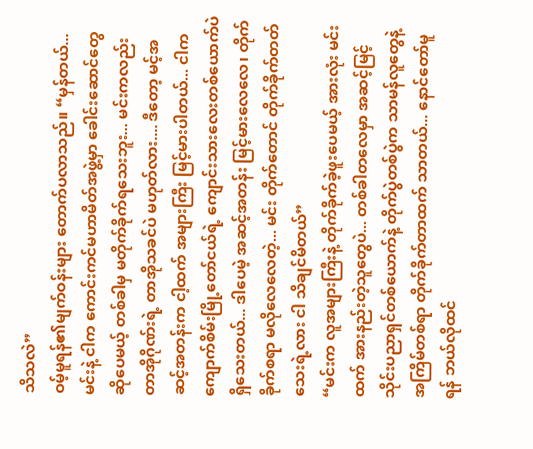သိသလဲ”
ဝမ့်မူရန်၏မျက်ဝန်းများ တောက်ပလာသည်။ “မှန်တယ်... မင်းနဲ့ ငါက ကောင်းကင်မဟာမိတ်အဖွဲ့မှာ ခေါင်းဆောင်တွေ ဆိုပေမယ့် တစ်ခါမှ မတိုက်ခိုက်ရသေးဘူး... မင်းကလည်း တာအိုဂိုဏ်းရဲ့ တာအိုသခင်ပဲ မဟုတ်လား.... ဒီတော့ မင့်အဆင့်အတန်းက ငါ့ထက် အများကြီး မြင့်မားပါတယ်... ငါက ကျောက်စိမ်းမြို့တော်ငယ်ရဲ့ ကျောင်းသားလေးတစ်ယောက်ပဲ ရှိသေးတယ်... ဒါပေမဲ့ အဆင့်အတန်း မြင့်မားလေလေ၊ တိုက်ခိုက်စရာ မလိုလေလေတဲ့... မင်း တိုက်တောင် တိုက်ခိုက်တတ်သေးရဲ့လား ငါ သိချင်မိတယ်”
“မင်းက လူအများကြီးနဲ့ တိုက်ခိုက်ခဲ့ဖူးပေမယ့် အားလုံး မင်းထက် အားနည်းတဲ့သူတွေပဲ... တစ်ခါတလေမှာ အဆင့်မြင့်သိုင်းပညာရှင်တစ်ယောက်နဲ့ တိုက်ပွဲတစ်ပွဲက သာမန်လူတွေနဲ့ အကြိမ်တစ်ရာ တိုက်ခိုက်တာထက် သာတယ်... နောင်တော်မူရန် ဘယ်လိုထင်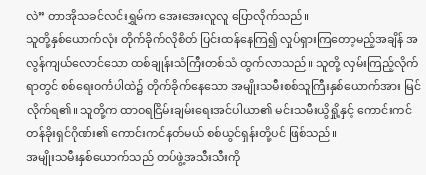လဲ” တာအိုသခင်လင်းရွှမ်က အေးအေးလူလူ ပြောလိုက်သည်။
သူတို့နှစ်ယောက်လုံး တိုက်ခိုက်လိုစိတ် ပြင်းထန်နေကြ၍ လှုပ်ရှားကြတော့မည့်အချိန် အလွန်ကျယ်လောင်သော ထစ်ချုန်းသံကြီးတစ်သံ ထွက်လာသည်။ သူတို့ လှမ်းကြည့်လိုက်ရာတွင် စစ်ရေးဝင်္ကပါထဲ၌ တိုက်ခိုက်နေသော အမျိုးသမီးစစ်သူကြီးနှစ်ယောက်အား မြင်လိုက်ရ၏။ သူတို့က ထာဝရငြိမ်းချမ်းရေးအင်ပါယာ၏ မင်းသမီးယွိရှို့နှင့် ကောင်းကင်တန်ခိုးရှင်ဂိုဏ်း၏ ကောင်းကင်နတ်မယ် စစ်ယွင်ရှန်းတို့ပင် ဖြစ်သည်။
အမျိုးသမီးနှစ်ယောက်သည် တပ်ဖွဲ့အသီးသီးကို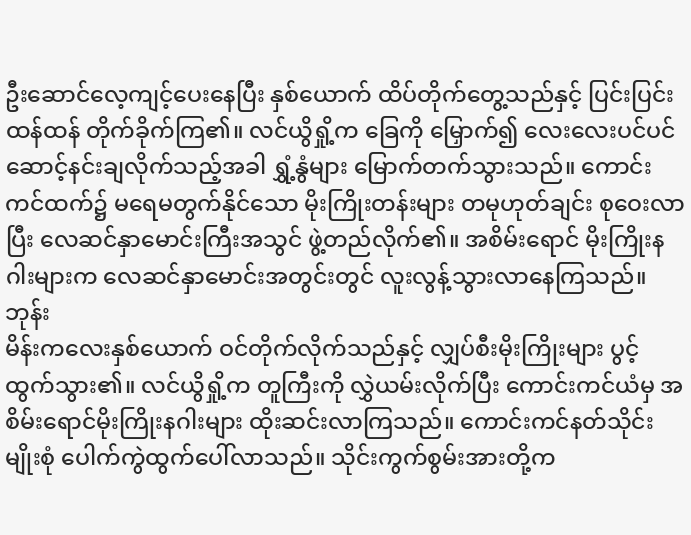ဦးဆောင်လေ့ကျင့်ပေးနေပြီး နှစ်ယောက် ထိပ်တိုက်တွေ့သည်နှင့် ပြင်းပြင်းထန်ထန် တိုက်ခိုက်ကြ၏။ လင်ယွိရှို့က ခြေကို မြှောက်၍ လေးလေးပင်ပင် ဆောင့်နင်းချလိုက်သည့်အခါ ရွှံ့နွံများ မြောက်တက်သွားသည်။ ကောင်းကင်ထက်၌ မရေမတွက်နိုင်သော မိုးကြိုးတန်းများ တမုဟုတ်ချင်း စုဝေးလာပြီး လေဆင်နှာမောင်းကြီးအသွင် ဖွဲ့တည်လိုက်၏။ အစိမ်းရောင် မိုးကြိုးနဂါးများက လေဆင်နှာမောင်းအတွင်းတွင် လူးလွန့်သွားလာနေကြသည်။
ဘုန်း
မိန်းကလေးနှစ်ယောက် ဝင်တိုက်လိုက်သည်နှင့် လျှပ်စီးမိုးကြိုးများ ပွင့်ထွက်သွား၏။ လင်ယွိရှို့က တူကြီးကို လွှဲယမ်းလိုက်ပြီး ကောင်းကင်ယံမှ အစိမ်းရောင်မိုးကြိုးနဂါးများ ထိုးဆင်းလာကြသည်။ ကောင်းကင်နတ်သိုင်းမျိုးစုံ ပေါက်ကွဲထွက်ပေါ်လာသည်။ သိုင်းကွက်စွမ်းအားတို့က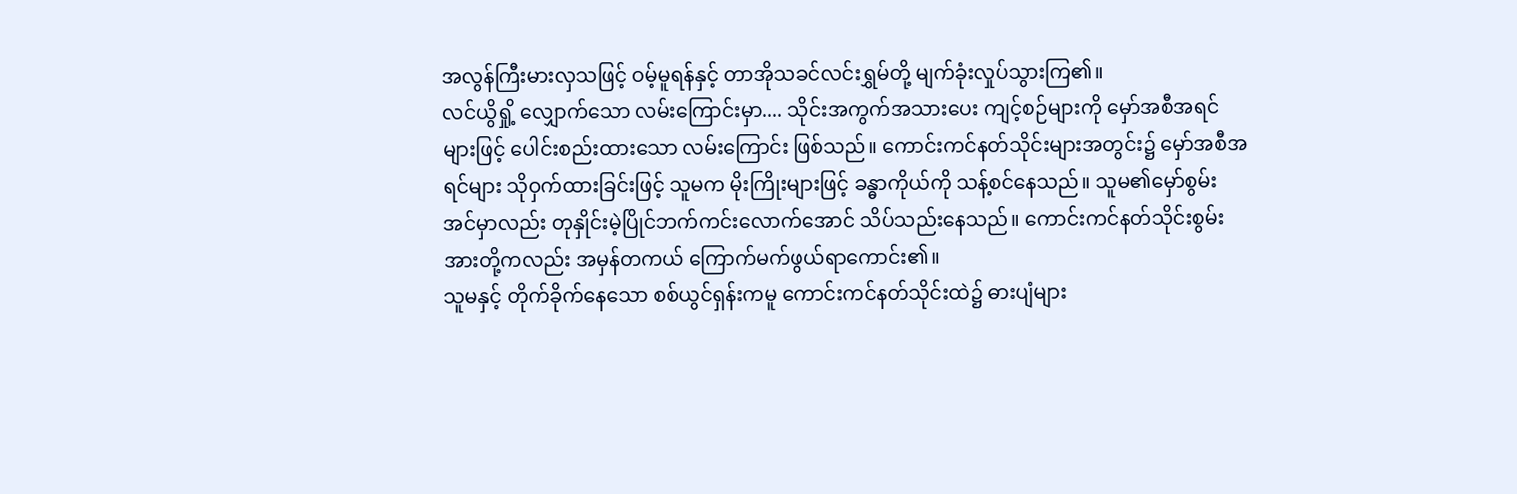အလွန်ကြီးမားလှသဖြင့် ဝမ့်မူရန်နှင့် တာအိုသခင်လင်းရွှမ်တို့ မျက်ခုံးလှုပ်သွားကြ၏။
လင်ယွိရှို့ လျှောက်သော လမ်းကြောင်းမှာ.... သိုင်းအကွက်အသားပေး ကျင့်စဉ်များကို မှော်အစီအရင်များဖြင့် ပေါင်းစည်းထားသော လမ်းကြောင်း ဖြစ်သည်။ ကောင်းကင်နတ်သိုင်းများအတွင်း၌ မှော်အစီအရင်များ သိုဝှက်ထားခြင်းဖြင့် သူမက မိုးကြိုးများဖြင့် ခန္ဓာကိုယ်ကို သန့်စင်နေသည်။ သူမ၏မှော်စွမ်းအင်မှာလည်း တုနှိုင်းမဲ့ပြိုင်ဘက်ကင်းလောက်အောင် သိပ်သည်းနေသည်။ ကောင်းကင်နတ်သိုင်းစွမ်းအားတို့ကလည်း အမှန်တကယ် ကြောက်မက်ဖွယ်ရာကောင်း၏။
သူမနှင့် တိုက်ခိုက်နေသော စစ်ယွင်ရှန်းကမူ ကောင်းကင်နတ်သိုင်းထဲ၌ ဓားပျံများ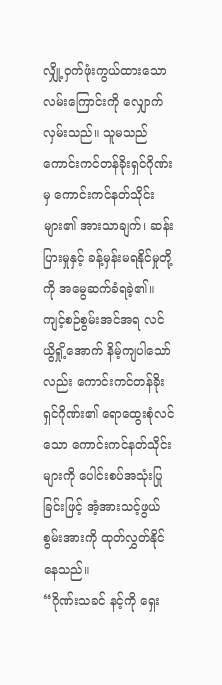လျှို့ဝှက်ဖုံးကွယ်ထားသော လမ်းကြောင်းကို လျှောက်လှမ်းသည်။ သူမသည် ကောင်းကင်တန်ခိုးရှင်ဂိုဏ်းမှ ကောင်းကင်နတ်သိုင်းများ၏ အားသာချက်၊ ဆန်းပြားမှုနှင့် ခန့်မှန်းမရနိုင်မှုတို့ကို အမွေဆက်ခံရခဲ့၏။ ကျင့်စဉ်စွမ်းအင်အရ လင်ယွိရှို့အောက် နိမ့်ကျပါသော်လည်း ကောင်းကင်တန်ခိုးရှင်ဂိုဏ်း၏ ရောထွေးစုံလင်သော ကောင်းကင်နတ်သိုင်းများကို ပေါင်းစပ်အသုံးပြုခြင်းဖြင့် အံ့အားသင့်ဖွယ် စွမ်းအားကို ထုတ်လွှတ်နိုင်နေသည်။
“ဂိုဏ်းသခင် နင့်ကို ရှေး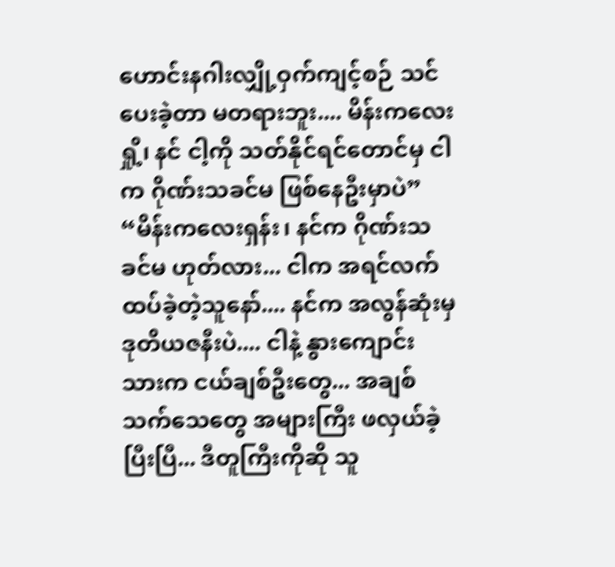ဟောင်းနဂါးလျှို့ဝှက်ကျင့်စဉ် သင်ပေးခဲ့တာ မတရားဘူး.... မိန်းကလေးရှို့၊ နင် ငါ့ကို သတ်နိုင်ရင်တောင်မှ ငါက ဂိုဏ်းသခင်မ ဖြစ်နေဦးမှာပဲ”
“မိန်းကလေးရှန်း၊ နင်က ဂိုဏ်းသခင်မ ဟုတ်လား... ငါက အရင်လက်ထပ်ခဲ့တဲ့သူနော်.... နင်က အလွန်ဆုံးမှ ဒုတိယဇနီးပဲ.... ငါနဲ့ နွားကျောင်းသားက ငယ်ချစ်ဦးတွေ... အချစ်သက်သေတွေ အများကြီး ဖလှယ်ခဲ့ပြီးပြီ... ဒီတူကြီးကိုဆို သူ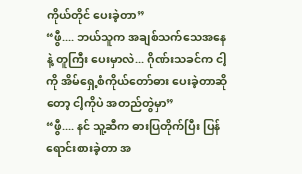ကိုယ်တိုင် ပေးခဲ့တာ”
“ဖွီ.... ဘယ်သူက အချစ်သက်သေအနေနဲ့ တူကြီး ပေးမှာလဲ... ဂိုဏ်းသခင်က ငါ့ကို အိမ်ရှေ့စံကိုယ်တော်ဓား ပေးခဲ့တာဆိုတော့ ငါ့ကိုပဲ အတည်တွဲမှာ”
“ဖွီ.... နင် သူ့ဆီက ဓားပြတိုက်ပြီး ပြန်ရောင်းစားခဲ့တာ အ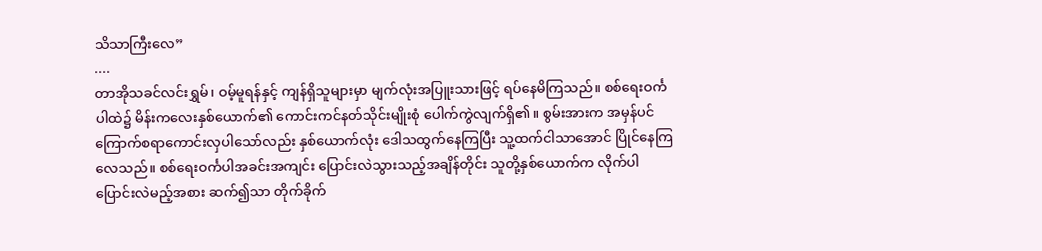သိသာကြီးလေ”
....
တာအိုသခင်လင်းရွှမ်၊ ဝမ့်မူရန်နှင့် ကျန်ရှိသူများမှာ မျက်လုံးအပြူးသားဖြင့် ရပ်နေမိကြသည်။ စစ်ရေးဝင်္ကပါထဲ၌ မိန်းကလေးနှစ်ယောက်၏ ကောင်းကင်နတ်သိုင်းမျိုးစုံ ပေါက်ကွဲလျက်ရှိ၏။ စွမ်းအားက အမှန်ပင် ကြောက်စရာကောင်းလှပါသော်လည်း နှစ်ယောက်လုံး ဒေါသထွက်နေကြပြီး သူ့ထက်ငါသာအောင် ပြိုင်နေကြလေသည်။ စစ်ရေးဝင်္ကပါအခင်းအကျင်း ပြောင်းလဲသွားသည့်အချိန်တိုင်း သူတို့နှစ်ယောက်က လိုက်ပါပြောင်းလဲမည့်အစား ဆက်၍သာ တိုက်ခိုက်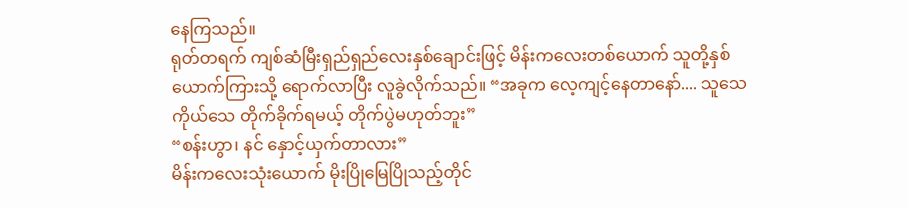နေကြသည်။
ရုတ်တရက် ကျစ်ဆံမြီးရှည်ရှည်လေးနှစ်ချောင်းဖြင့် မိန်းကလေးတစ်ယောက် သူတို့နှစ်ယောက်ကြားသို့ ရောက်လာပြီး လူခွဲလိုက်သည်။ “အခုက လေ့ကျင့်နေတာနော်.... သူသေကိုယ်သေ တိုက်ခိုက်ရမယ့် တိုက်ပွဲမဟုတ်ဘူး”
“စန်းဟွာ၊ နင် နှောင့်ယှက်တာလား”
မိန်းကလေးသုံးယောက် မိုးပြိုမြေပြိုသည့်တိုင်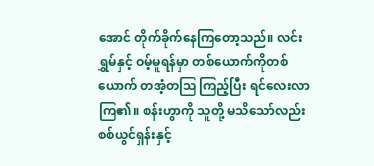အောင် တိုက်ခိုက်နေကြတော့သည်။ လင်းရွှမ်နှင့် ဝမ့်မူရန်မှာ တစ်ယောက်ကိုတစ်ယောက် တအံ့တဩ ကြည့်ပြီး ရင်လေးလာကြ၏။ စန်းဟွာကို သူတို့ မသိသော်လည်း စစ်ယွင်ရှန်းနှင့်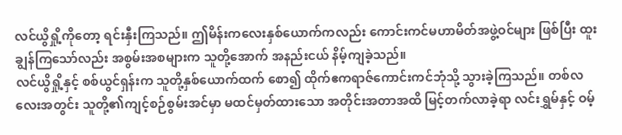လင်ယွိရှို့ကိုတော့ ရင်းနှီးကြသည်။ ဤမိန်းကလေးနှစ်ယောက်ကလည်း ကောင်းကင်မဟာမိတ်အဖွဲ့ဝင်များ ဖြစ်ပြီး ထူးချွန်ကြသော်လည်း အစွမ်းအစများက သူတို့အောက် အနည်းငယ် နိမ့်ကျခဲ့သည်။
လင်ယွိရှို့နှင့် စစ်ယွင်ရှန်းက သူတို့နှစ်ယောက်ထက် စော၍ ထိုက်ဧကရာဇ်ကောင်းကင်ဘုံသို့ သွားခဲ့ကြသည်။ တစ်လလေးအတွင်း သူတို့၏ကျင့်စဉ်စွမ်းအင်မှာ မထင်မှတ်ထားသော အတိုင်းအတာအထိ မြင့်တက်လာခဲ့ရာ လင်းရွှမ်နှင့် ဝမ့်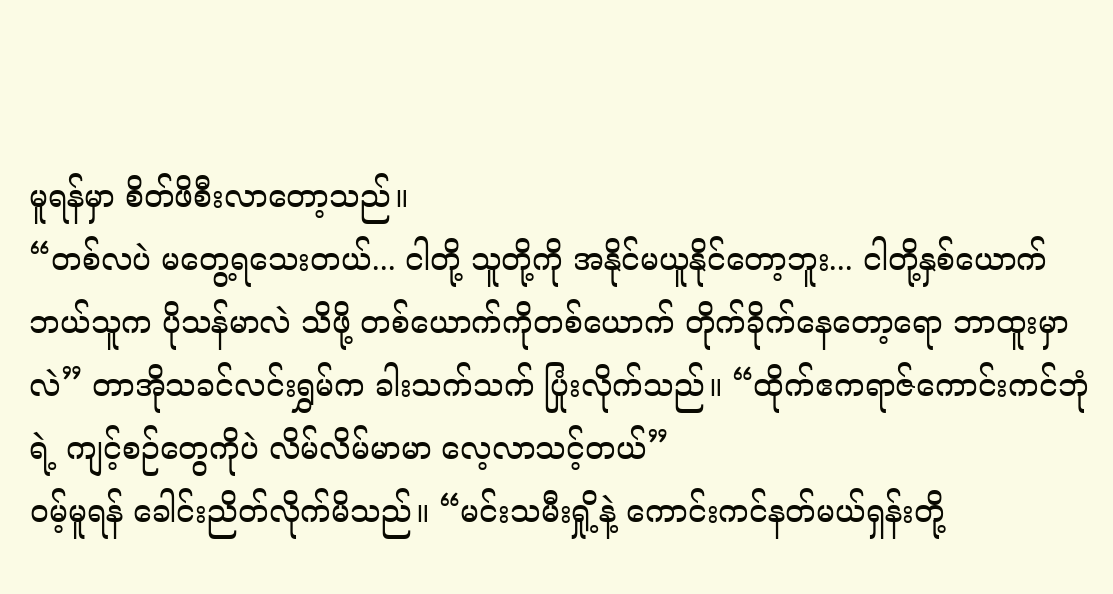မူရန်မှာ စိတ်ဖိစီးလာတော့သည်။
“တစ်လပဲ မတွေ့ရသေးတယ်... ငါတို့ သူတို့ကို အနိုင်မယူနိုင်တော့ဘူး... ငါတို့နှစ်ယောက် ဘယ်သူက ပိုသန်မာလဲ သိဖို့ တစ်ယောက်ကိုတစ်ယောက် တိုက်ခိုက်နေတော့ရော ဘာထူးမှာလဲ” တာအိုသခင်လင်းရွှမ်က ခါးသက်သက် ပြုံးလိုက်သည်။ “ထိုက်ဧကရာဇ်ကောင်းကင်ဘုံရဲ့ ကျင့်စဉ်တွေကိုပဲ လိမ်လိမ်မာမာ လေ့လာသင့်တယ်”
ဝမ့်မူရန် ခေါင်းညိတ်လိုက်မိသည်။ “မင်းသမီးရှို့နဲ့ ကောင်းကင်နတ်မယ်ရှန်းတို့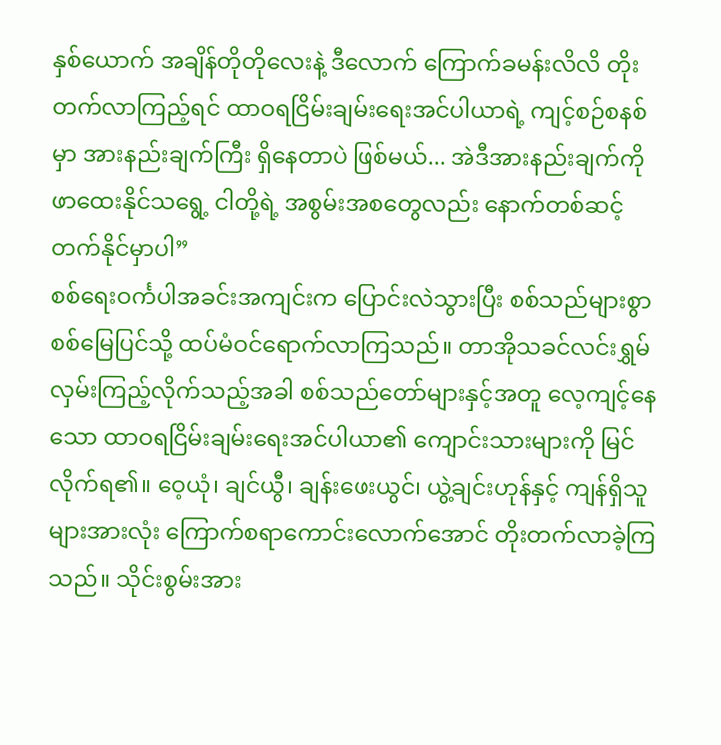နှစ်ယောက် အချိန်တိုတိုလေးနဲ့ ဒီလောက် ကြောက်ခမန်းလိလိ တိုးတက်လာကြည့်ရင် ထာဝရငြိမ်းချမ်းရေးအင်ပါယာရဲ့ ကျင့်စဉ်စနစ်မှာ အားနည်းချက်ကြီး ရှိနေတာပဲ ဖြစ်မယ်... အဲဒီအားနည်းချက်ကို ဖာထေးနိုင်သရွေ့ ငါတို့ရဲ့ အစွမ်းအစတွေလည်း နောက်တစ်ဆင့် တက်နိုင်မှာပါ”
စစ်ရေးဝင်္ကပါအခင်းအကျင်းက ပြောင်းလဲသွားပြီး စစ်သည်များစွာ စစ်မြေပြင်သို့ ထပ်မံဝင်ရောက်လာကြသည်။ တာအိုသခင်လင်းရွှမ် လှမ်းကြည့်လိုက်သည့်အခါ စစ်သည်တော်များနှင့်အတူ လေ့ကျင့်နေသော ထာဝရငြိမ်းချမ်းရေးအင်ပါယာ၏ ကျောင်းသားများကို မြင်လိုက်ရ၏။ ဝေ့ယုံ၊ ချင်ယွီ၊ ချန်းဖေးယွင်၊ ယွဲ့ချင်းဟုန်နှင့် ကျန်ရှိသူများအားလုံး ကြောက်စရာကောင်းလောက်အောင် တိုးတက်လာခဲ့ကြသည်။ သိုင်းစွမ်းအား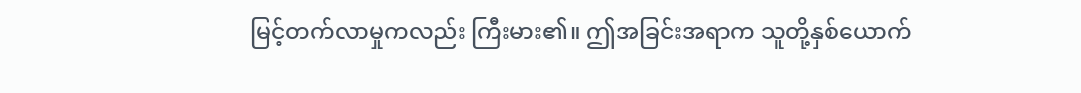မြင့်တက်လာမှုကလည်း ကြီးမား၏။ ဤအခြင်းအရာက သူတို့နှစ်ယောက်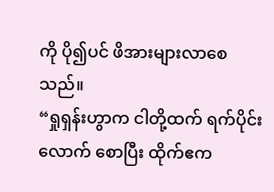ကို ပို၍ပင် ဖိအားများလာစေသည်။
“ရှုရှန်းဟွာက ငါတို့ထက် ရက်ပိုင်းလောက် စောပြီး ထိုက်ဧက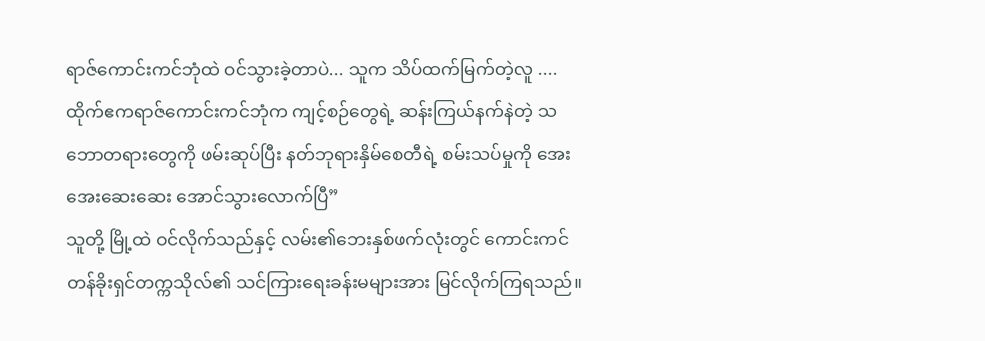ရာဇ်ကောင်းကင်ဘုံထဲ ဝင်သွားခဲ့တာပဲ... သူက သိပ်ထက်မြက်တဲ့လူ .... ထိုက်ဧကရာဇ်ကောင်းကင်ဘုံက ကျင့်စဉ်တွေရဲ့ ဆန်းကြယ်နက်နဲတဲ့ သဘောတရားတွေကို ဖမ်းဆုပ်ပြီး နတ်ဘုရားနှိမ်စေတီရဲ့ စမ်းသပ်မှုကို အေးအေးဆေးဆေး အောင်သွားလောက်ပြီ”
သူတို့ မြို့ထဲ ဝင်လိုက်သည်နှင့် လမ်း၏ဘေးနှစ်ဖက်လုံးတွင် ကောင်းကင်တန်ခိုးရှင်တက္ကသိုလ်၏ သင်ကြားရေးခန်းမများအား မြင်လိုက်ကြရသည်။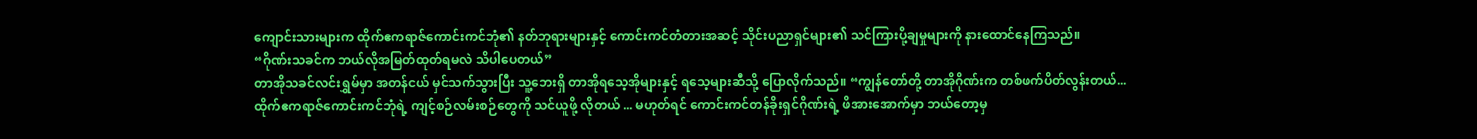ကျောင်းသားများက ထိုက်ဧကရာဇ်ကောင်းကင်ဘုံ၏ နတ်ဘုရားများနှင့် ကောင်းကင်တံတားအဆင့် သိုင်းပညာရှင်များ၏ သင်ကြားပို့ချမှုများကို နားထောင်နေကြသည်။
“ဂိုဏ်းသခင်က ဘယ်လိုအမြတ်ထုတ်ရမလဲ သိပါပေတယ်”
တာအိုသခင်လင်းရွှမ်မှာ အတန်ငယ် မှင်သက်သွားပြီး သူ့ဘေးရှိ တာအိုရသေ့အိုများနှင့် ရသေ့များဆီသို့ ပြောလိုက်သည်။ “ကျွန်တော်တို့ တာအိုဂိုဏ်းက တစ်ဖက်ပိတ်လွန်းတယ်... ထိုက်ဧကရာဇ်ကောင်းကင်ဘုံရဲ့ ကျင့်စဉ်လမ်းစဉ်တွေကို သင်ယူဖို့ လိုတယ် ... မဟုတ်ရင် ကောင်းကင်တန်ခိုးရှင်ဂိုဏ်းရဲ့ ဖိအားအောက်မှာ ဘယ်တော့မှ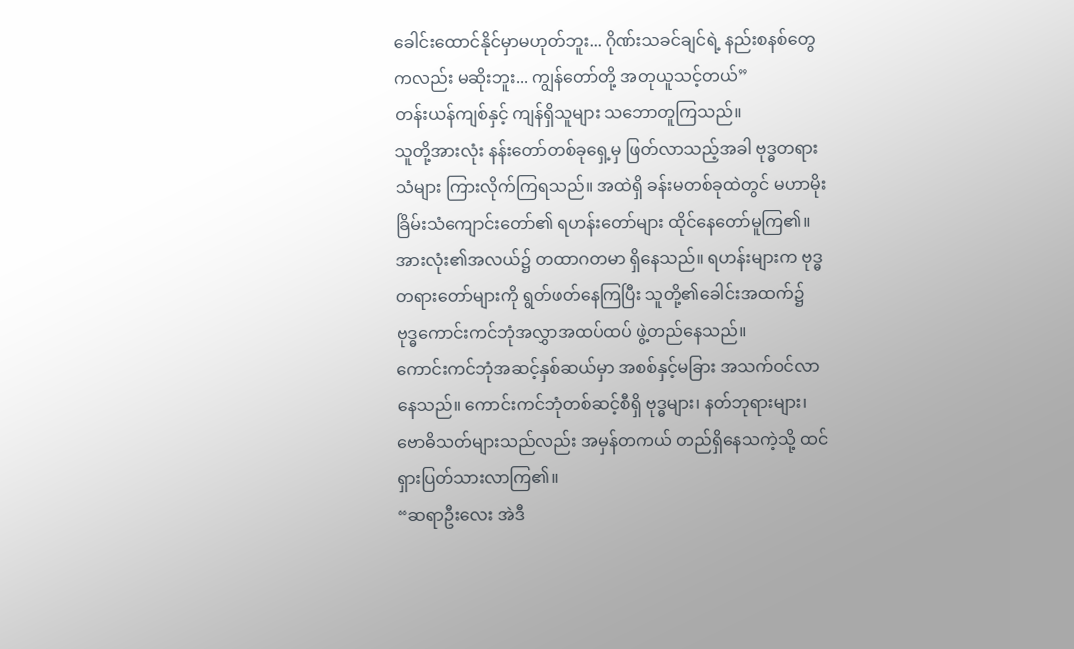ခေါင်းထောင်နိုင်မှာမဟုတ်ဘူး... ဂိုဏ်းသခင်ချင်ရဲ့ နည်းစနစ်တွေကလည်း မဆိုးဘူး... ကျွန်တော်တို့ အတုယူသင့်တယ်”
တန်းယန်ကျစ်နှင့် ကျန်ရှိသူများ သဘောတူကြသည်။
သူတို့အားလုံး နန်းတော်တစ်ခုရှေ့မှ ဖြတ်လာသည့်အခါ ဗုဒ္ဓတရားသံများ ကြားလိုက်ကြရသည်။ အထဲရှိ ခန်းမတစ်ခုထဲတွင် မဟာမိုးခြိမ်းသံကျောင်းတော်၏ ရဟန်းတော်များ ထိုင်နေတော်မူကြ၏။ အားလုံး၏အလယ်၌ တထာဂတမာ ရှိနေသည်။ ရဟန်းများက ဗုဒ္ဓတရားတော်များကို ရွတ်ဖတ်နေကြပြီး သူတို့၏ခေါင်းအထက်၌ ဗုဒ္ဓကောင်းကင်ဘုံအလွှာအထပ်ထပ် ဖွဲ့တည်နေသည်။
ကောင်းကင်ဘုံအဆင့်နှစ်ဆယ်မှာ အစစ်နှင့်မခြား အသက်ဝင်လာနေသည်။ ကောင်းကင်ဘုံတစ်ဆင့်စီရှိ ဗုဒ္ဓများ၊ နတ်ဘုရားများ၊ ဗောဓိသတ်များသည်လည်း အမှန်တကယ် တည်ရှိနေသကဲ့သို့ ထင်ရှားပြတ်သားလာကြ၏။
“ဆရာဦးလေး အဲဒီ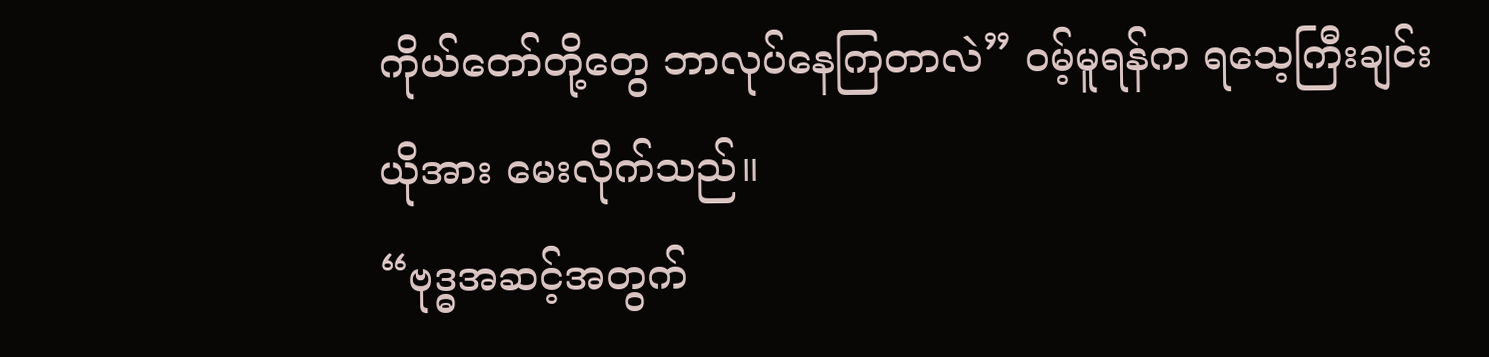ကိုယ်တော်တို့တွေ ဘာလုပ်နေကြတာလဲ” ဝမ့်မူရန်က ရသေ့ကြီးချင်းယိုအား မေးလိုက်သည်။
“ဗုဒ္ဓအဆင့်အတွက်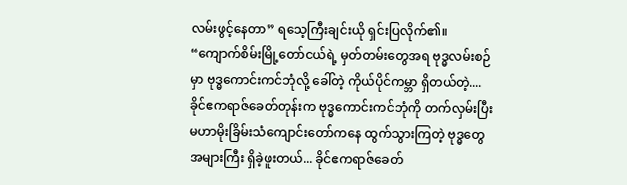လမ်းဖွင့်နေတာ” ရသေ့ကြီးချင်းယို ရှင်းပြလိုက်၏။ “ကျောက်စိမ်းမြို့တော်ငယ်ရဲ့ မှတ်တမ်းတွေအရ ဗုဒ္ဓလမ်းစဉ်မှာ ဗုဒ္ဓကောင်းကင်ဘုံလို့ ခေါ်တဲ့ ကိုယ်ပိုင်ကမ္ဘာ ရှိတယ်တဲ့.... ခိုင်ဧကရာဇ်ခေတ်တုန်းက ဗုဒ္ဓကောင်းကင်ဘုံကို တက်လှမ်းပြီး မဟာမိုးခြိမ်းသံကျောင်းတော်ကနေ ထွက်သွားကြတဲ့ ဗုဒ္ဓတွေ အများကြီး ရှိခဲ့ဖူးတယ်... ခိုင်ဧကရာဇ်ခေတ်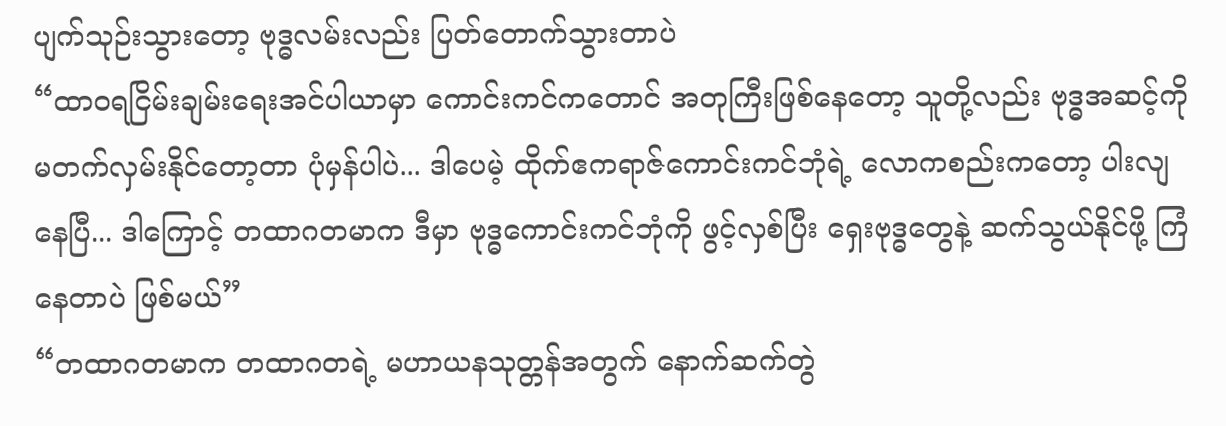ပျက်သုဉ်းသွားတော့ ဗုဒ္ဓလမ်းလည်း ပြတ်တောက်သွားတာပဲ
“ထာဝရငြိမ်းချမ်းရေးအင်ပါယာမှာ ကောင်းကင်ကတောင် အတုကြီးဖြစ်နေတော့ သူတို့လည်း ဗုဒ္ဓအဆင့်ကို မတက်လှမ်းနိုင်တော့တာ ပုံမှန်ပါပဲ... ဒါပေမဲ့ ထိုက်ဧကရာဇ်ကောင်းကင်ဘုံရဲ့ လောကစည်းကတော့ ပါးလျနေပြီ... ဒါကြောင့် တထာဂတမာက ဒီမှာ ဗုဒ္ဓကောင်းကင်ဘုံကို ဖွင့်လှစ်ပြီး ရှေးဗုဒ္ဓတွေနဲ့ ဆက်သွယ်နိုင်ဖို့ ကြံနေတာပဲ ဖြစ်မယ်”
“တထာဂတမာက တထာဂတရဲ့ မဟာယနသုတ္တန်အတွက် နောက်ဆက်တွဲ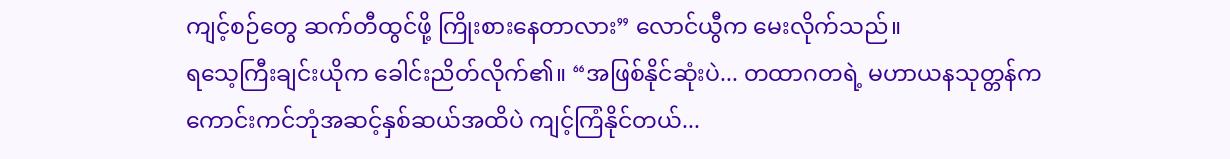ကျင့်စဉ်တွေ ဆက်တီထွင်ဖို့ ကြိုးစားနေတာလား” လောင်ယွီက မေးလိုက်သည်။
ရသေ့ကြီးချင်းယိုက ခေါင်းညိတ်လိုက်၏။ “အဖြစ်နိုင်ဆုံးပဲ... တထာဂတရဲ့ မဟာယနသုတ္တန်က ကောင်းကင်ဘုံအဆင့်နှစ်ဆယ်အထိပဲ ကျင့်ကြံနိုင်တယ်...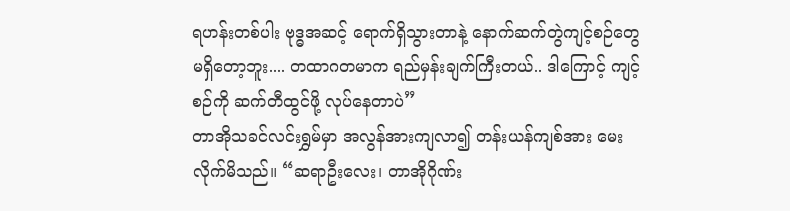ရဟန်းတစ်ပါး ဗုဒ္ဓအဆင့် ရောက်ရှိသွားတာနဲ့ နောက်ဆက်တွဲကျင့်စဉ်တွေ မရှိတော့ဘူး.... တထာဂတမာက ရည်မှန်းချက်ကြီးတယ်.. ဒါကြောင့် ကျင့်စဉ်ကို ဆက်တီထွင်ဖို့ လုပ်နေတာပဲ”
တာအိုသခင်လင်းရွှမ်မှာ အလွန်အားကျလာ၍ တန်းယန်ကျစ်အား မေးလိုက်မိသည်။ “ဆရာဦးလေး၊ တာအိုဂိုဏ်း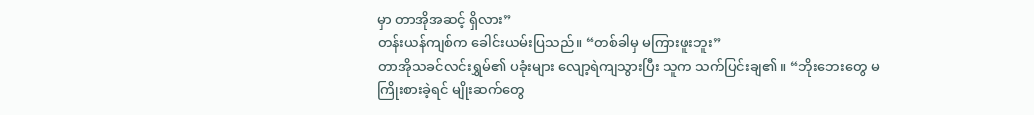မှာ တာအိုအဆင့် ရှိလား”
တန်းယန်ကျစ်က ခေါင်းယမ်းပြသည်။ “တစ်ခါမှ မကြားဖူးဘူး”
တာအိုသခင်လင်းရွှမ်၏ ပခုံးများ လျော့ရဲကျသွားပြီး သူက သက်ပြင်းချ၏။ “ဘိုးဘေးတွေ မကြိုးစားခဲ့ရင် မျိုးဆက်တွေ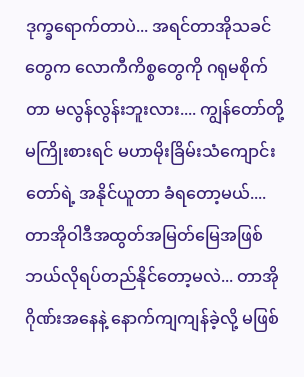ဒုက္ခရောက်တာပဲ... အရင်တာအိုသခင်တွေက လောကီကိစ္စတွေကို ဂရုမစိုက်တာ မလွန်လွန်းဘူးလား.... ကျွန်တော်တို့ မကြိုးစားရင် မဟာမိုးခြိမ်းသံကျောင်းတော်ရဲ့ အနိုင်ယူတာ ခံရတော့မယ်.... တာအိုဝါဒီအထွတ်အမြတ်မြေအဖြစ် ဘယ်လိုရပ်တည်နိုင်တော့မလဲ... တာအိုဂိုဏ်းအနေနဲ့ နောက်ကျကျန်ခဲ့လို့ မဖြစ်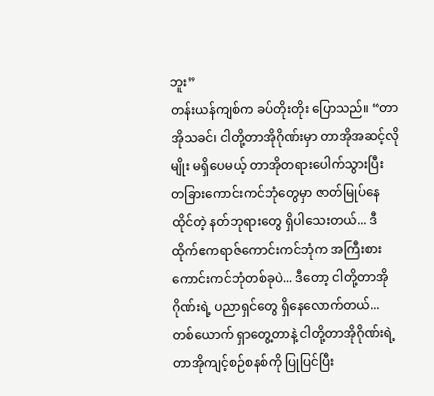ဘူး”
တန်းယန်ကျစ်က ခပ်တိုးတိုး ပြောသည်။ “တာအိုသခင်၊ ငါတို့တာအိုဂိုဏ်းမှာ တာအိုအဆင့်လိုမျိုး မရှိပေမယ့် တာအိုတရားပေါက်သွားပြီး တခြားကောင်းကင်ဘုံတွေမှာ ဇာတ်မြုပ်နေထိုင်တဲ့ နတ်ဘုရားတွေ ရှိပါသေးတယ်... ဒီထိုက်ဧကရာဇ်ကောင်းကင်ဘုံက အကြီးစားကောင်းကင်ဘုံတစ်ခုပဲ... ဒီတော့ ငါတို့တာအိုဂိုဏ်းရဲ့ ပညာရှင်တွေ ရှိနေလောက်တယ်... တစ်ယောက် ရှာတွေ့တာနဲ့ ငါတို့တာအိုဂိုဏ်းရဲ့ တာအိုကျင့်စဉ်စနစ်ကို ပြုပြင်ပြီး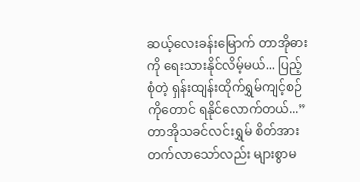ဆယ့်လေးခန်းမြောက် တာအိုဓားကို ရေးသားနိုင်လိမ့်မယ်... ပြည့်စုံတဲ့ ရှန်းထျန်းထိုက်ရွှမ်ကျင့်စဉ်ကိုတောင် ရနိုင်လောက်တယ်...”
တာအိုသခင်လင်းရွှမ် စိတ်အားတက်လာသော်လည်း များစွာမ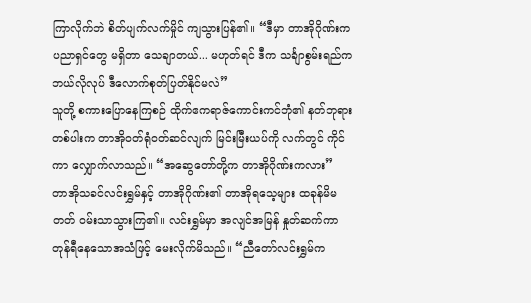ကြာလိုက်ဘဲ စိတ်ပျက်လက်မှိုင် ကျသွားပြန်၏။ “ဒီမှာ တာအိုဂိုဏ်းက ပညာရှင်တွေ မရှိတာ သေချာတယ်... မဟုတ်ရင် ဒီက သင်္ချာစွမ်းရည်က ဘယ်လိုလုပ် ဒီလောက်စုတ်ပြတ်နိုင်မလဲ”
သူတို့ စကားပြောနေကြစဉ် ထိုက်ဧကရာဇ်ကောင်းကင်ဘုံ၏ နတ်ဘုရားတစ်ပါးက တာအိုဝတ်ရုံဝတ်ဆင်လျက် မြင်းမြီးယပ်ကို လက်တွင် ကိုင်ကာ လျှောက်လာသည်။ “အဆွေတော်တို့က တာအိုဂိုဏ်းကလား”
တာအိုသခင်လင်းရွှမ်နှင့် တာအိုဂိုဏ်း၏ တာအိုရသေ့များ ထခုန်မိမတတ် ဝမ်းသာသွားကြ၏။ လင်းရွှမ်မှာ အလျင်အမြန် နှုတ်ဆက်ကာ တုန်ရီနေသောအသံဖြင့် မေးလိုက်မိသည်။ “ညီတော်လင်းရွှမ်က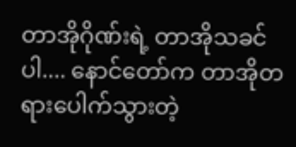တာအိုဂိုဏ်းရဲ့ တာအိုသခင်ပါ.... နောင်တော်က တာအိုတရားပေါက်သွားတဲ့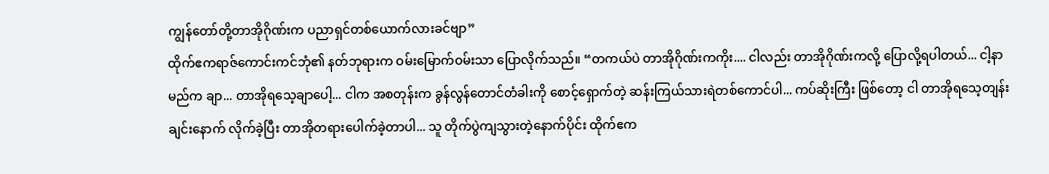ကျွန်တော်တို့တာအိုဂိုဏ်းက ပညာရှင်တစ်ယောက်လားခင်ဗျာ”
ထိုက်ဧကရာဇ်ကောင်းကင်ဘုံ၏ နတ်ဘုရားက ဝမ်းမြောက်ဝမ်းသာ ပြောလိုက်သည်။ “တကယ်ပဲ တာအိုဂိုဏ်းကကိုး.... ငါလည်း တာအိုဂိုဏ်းကလို့ ပြောလို့ရပါတယ်... ငါ့နာမည်က ချာ... တာအိုရသေ့ချာပေါ့... ငါက အစတုန်းက ခွန်လွန်တောင်တံခါးကို စောင့်ရှောက်တဲ့ ဆန်းကြယ်သားရဲတစ်ကောင်ပါ... ကပ်ဆိုးကြီး ဖြစ်တော့ ငါ တာအိုရသေ့တျန်းချင်းနောက် လိုက်ခဲ့ပြီး တာအိုတရားပေါက်ခဲ့တာပါ... သူ တိုက်ပွဲကျသွားတဲ့နောက်ပိုင်း ထိုက်ဧက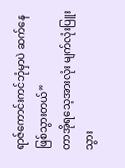ရာဇ်ကောင်းကင်ဘုံမှာပဲ ဆက်နေဖြစ်သွားတယ်”
တာအိုရသေ့အားလုံး မျက်လုံးပြူးသွား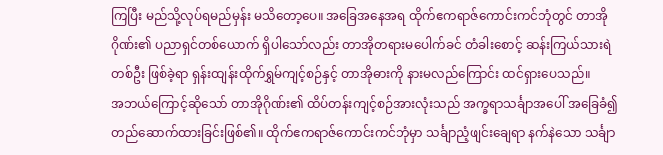ကြပြီး မည်သို့လုပ်ရမည်မှန်း မသိတော့ပေ။ အခြေအနေအရ ထိုက်ဧကရာဇ်ကောင်းကင်ဘုံတွင် တာအိုဂိုဏ်း၏ ပညာရှင်တစ်ယောက် ရှိပါသော်လည်း တာအိုတရားမပေါက်ခင် တံခါးစောင့် ဆန်းကြယ်သားရဲတစ်ဦး ဖြစ်ခဲ့ရာ ရှန်းထျန်းထိုက်ရွှမ်ကျင့်စဉ်နှင့် တာအိုဓားကို နားမလည်ကြောင်း ထင်ရှားပေသည်။
အဘယ်ကြောင့်ဆိုသော် တာအိုဂိုဏ်း၏ ထိပ်တန်းကျင့်စဉ်အားလုံးသည် အက္ခရာသင်္ချာအပေါ် အခြေခံ၍ တည်ဆောက်ထားခြင်းဖြစ်၏။ ထိုက်ဧကရာဇ်ကောင်းကင်ဘုံမှာ သင်္ချာညံ့ဖျင်းချေရာ နက်နဲသော သင်္ချာ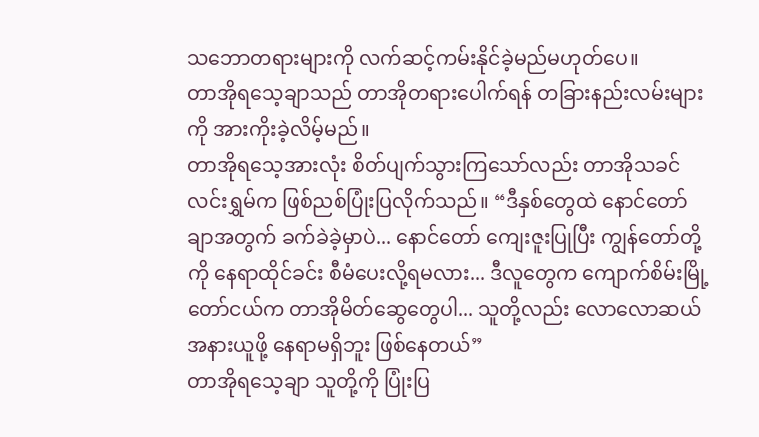သဘောတရားများကို လက်ဆင့်ကမ်းနိုင်ခဲ့မည်မဟုတ်ပေ။
တာအိုရသေ့ချာသည် တာအိုတရားပေါက်ရန် တခြားနည်းလမ်းများကို အားကိုးခဲ့လိမ့်မည်။
တာအိုရသေ့အားလုံး စိတ်ပျက်သွားကြသော်လည်း တာအိုသခင်လင်းရွှမ်က ဖြစ်ညစ်ပြုံးပြလိုက်သည်။ “ဒီနှစ်တွေထဲ နောင်တော်ချာအတွက် ခက်ခဲခဲ့မှာပဲ... နောင်တော် ကျေးဇူးပြုပြီး ကျွန်တော်တို့ကို နေရာထိုင်ခင်း စီမံပေးလို့ရမလား... ဒီလူတွေက ကျောက်စိမ်းမြို့တော်ငယ်က တာအိုမိတ်ဆွေတွေပါ... သူတို့လည်း လောလောဆယ် အနားယူဖို့ နေရာမရှိဘူး ဖြစ်နေတယ်”
တာအိုရသေ့ချာ သူတို့ကို ပြုံးပြ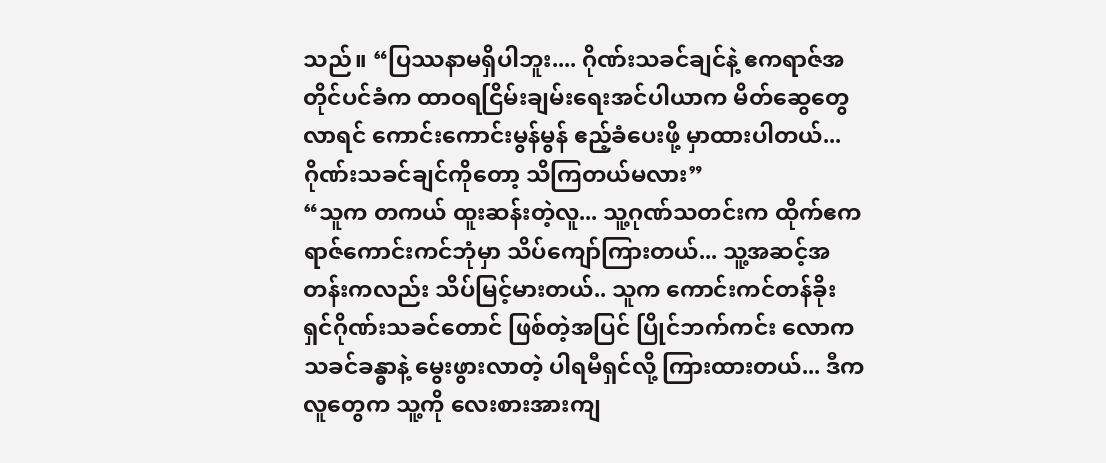သည်။ “ပြဿနာမရှိပါဘူး.... ဂိုဏ်းသခင်ချင်နဲ့ ဧကရာဇ်အတိုင်ပင်ခံက ထာဝရငြိမ်းချမ်းရေးအင်ပါယာက မိတ်ဆွေတွေ လာရင် ကောင်းကောင်းမွန်မွန် ဧည့်ခံပေးဖို့ မှာထားပါတယ်... ဂိုဏ်းသခင်ချင်ကိုတော့ သိကြတယ်မလား”
“သူက တကယ် ထူးဆန်းတဲ့လူ... သူ့ဂုဏ်သတင်းက ထိုက်ဧကရာဇ်ကောင်းကင်ဘုံမှာ သိပ်ကျော်ကြားတယ်... သူ့အဆင့်အတန်းကလည်း သိပ်မြင့်မားတယ်.. သူက ကောင်းကင်တန်ခိုးရှင်ဂိုဏ်းသခင်တောင် ဖြစ်တဲ့အပြင် ပြိုင်ဘက်ကင်း လောကသခင်ခန္ဓာနဲ့ မွေးဖွားလာတဲ့ ပါရမီရှင်လို့ ကြားထားတယ်... ဒီကလူတွေက သူ့ကို လေးစားအားကျ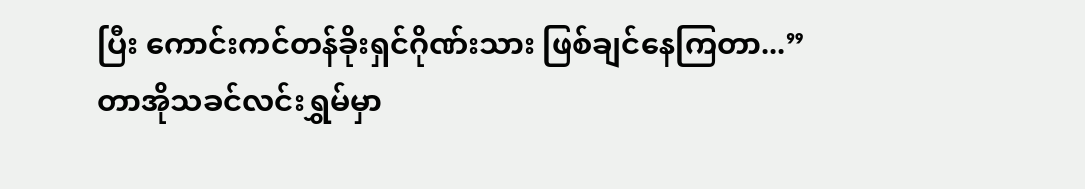ပြီး ကောင်းကင်တန်ခိုးရှင်ဂိုဏ်းသား ဖြစ်ချင်နေကြတာ...”
တာအိုသခင်လင်းရွှမ်မှာ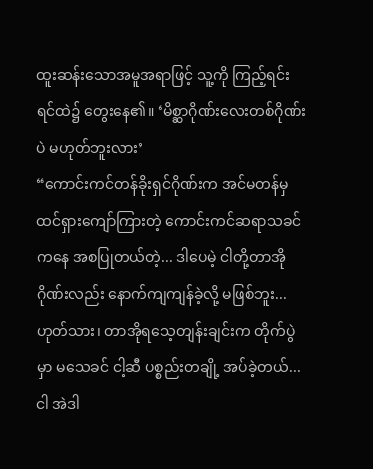ထူးဆန်းသောအမူအရာဖြင့် သူ့ကို ကြည့်ရင်း ရင်ထဲ၌ တွေးနေ၏။ ‘မိစ္ဆာဂိုဏ်းလေးတစ်ဂိုဏ်းပဲ မဟုတ်ဘူးလား’
“ကောင်းကင်တန်ခိုးရှင်ဂိုဏ်းက အင်မတန်မှ ထင်ရှားကျော်ကြားတဲ့ ကောင်းကင်ဆရာသခင်ကနေ အစပြုတယ်တဲ့... ဒါပေမဲ့ ငါတို့တာအိုဂိုဏ်းလည်း နောက်ကျကျန်ခဲ့လို့ မဖြစ်ဘူး... ဟုတ်သား၊ တာအိုရသေ့တျန်းချင်းက တိုက်ပွဲမှာ မသေခင် ငါ့ဆီ ပစ္စည်းတချို့ အပ်ခဲ့တယ်... ငါ အဲဒါ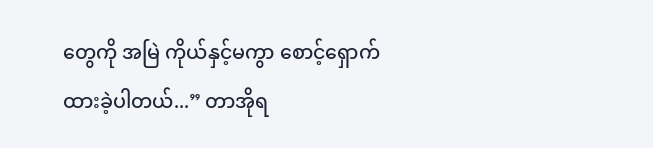တွေကို အမြဲ ကိုယ်နှင့်မကွာ စောင့်ရှောက်ထားခဲ့ပါတယ်...” တာအိုရ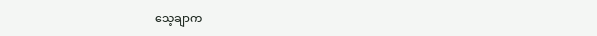သေ့ချာက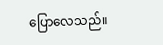ပြောလေသည်။